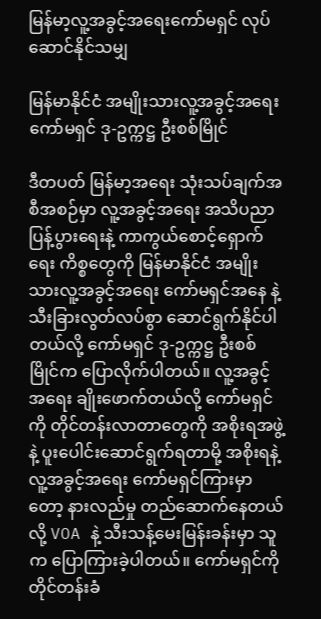မြန်မာ့လူ့အခွင့်အရေးကော်မရှင် လုပ်ဆောင်နိုင်သမျှ

မြန်မာနိုင်ငံ အမျိုးသားလူ့အခွင့်အရေး ကော်မရှင် ဒု-ဥက္ကဋ္ဌ ဦးစစ်မြိုင်

ဒီတပတ် မြန်မာ့အရေး သုံးသပ်ချက်အစီအစဉ်မှာ လူ့အခွင့်အရေး အသိပညာ ပြန့်ပွားရေးနဲ့ ကာကွယ်စောင့်ရှောက်ရေး ကိစ္စတွေကို မြန်မာနိုင်ငံ အမျိုးသားလူ့အခွင့်အရေး ကော်မရှင်အနေ နဲ့ သီးခြားလွတ်လပ်စွာ ဆောင်ရွက်နိုင်ပါတယ်လို့ ကော်မရှင် ဒု-ဥက္ကဋ္ဌ ဦးစစ်မြိုင်က ပြောလိုက်ပါတယ်။ လူ့အခွင့်အရေး ချိုးဖောက်တယ်လို့ ကော်မရှင်ကို တိုင်တန်းလာတာတွေကို အစိုးရအဖွဲ့နဲ့ ပူးပေါင်းဆောင်ရွက်ရတာမို့ အစိုးရနဲ့ လူ့အခွင့်အရေး ကော်မရှင်ကြားမှာတော့ နားလည်မှု တည်ဆောက်နေတယ်လို့ VOA နဲ့ သီးသန့်မေးမြန်းခန်းမှာ သူက ပြောကြားခဲ့ပါတယ်။ ကော်မရှင်ကို တိုင်တန်းခံ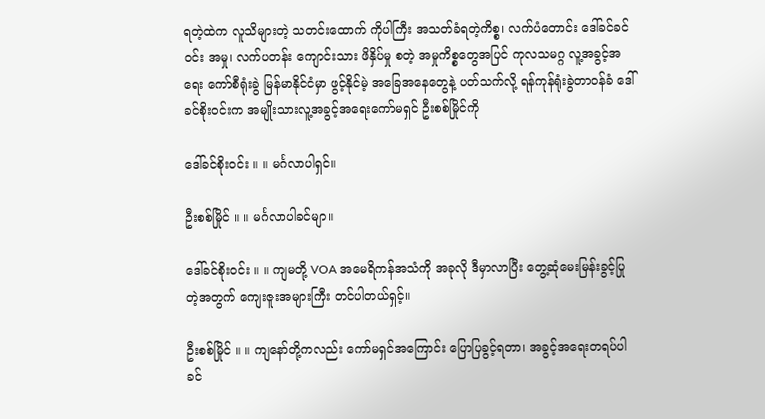ရတဲ့ထဲက လူသိများတဲ့ သတင်းထောက် ကိုပါကြီး အသတ်ခံရတဲ့ကိစ္စ၊ လက်ပံတောင်း ဒေါ်ခင်ခင်ဝင်း အမှု၊ လက်ပတန်း ကျောင်းသား ဖိနှိပ်မှု စတဲ့ အမှုကိစ္စတွေအပြင် ကုလသမဂ္ဂ လူ့အခွင့်အရေး ကော်စီရုံးခွဲ မြန်မာနိုင်ငံမှာ ဖွင့်နိုင်မဲ့ အခြေအနေတွေနဲ့ ပတ်သက်လို့ ရန်ကုန်ရုံးခွဲတာဝန်ခံ ဒေါ်ခင်စိုးဝင်းက အမျိုးသားလူ့အခွင့်အရေးကော်မရှင် ဦးစစ်မြိုင်ကို

ဒေါ်ခင်စိုးဝင်း ။ ။ မင်္ဂလာပါရှင်။

ဦးစစ်မြိုင် ။ ။ မင်္ဂလာပါခင်မျာ။

ဒေါ်ခင်စိုးဝင်း ။ ။ ကျမတို့ VOA အမေရိကန်အသံကို အခုလို ဒီမှာလာပြီး တွေ့ဆုံမေးမြန်းခွင့်ပြုတဲ့အတွက် ကျေးဇူးအများကြီး တင်ပါတယ်ရှင့်။

ဦးစစ်မြိုင် ။ ။ ကျနော်တို့ကလည်း ကော်မရှင်အကြောင်း ပြောပြခွင့်ရတာ၊ အခွင့်အရေးတရပ်ပါ ခင်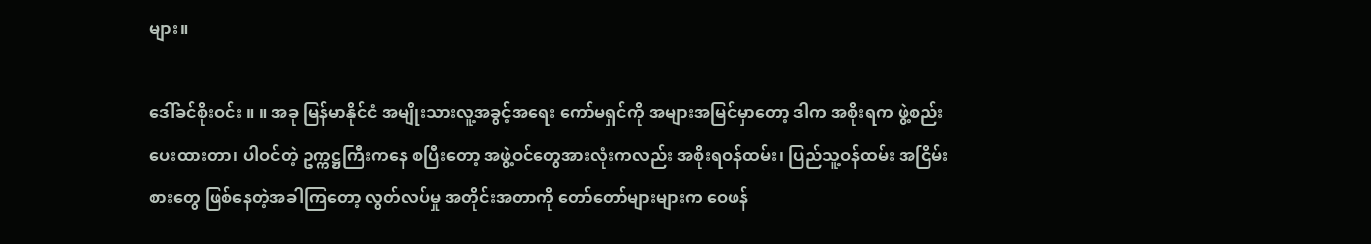များ။

ဒေါ်ခင်စိုးဝင်း ။ ။ အခု မြန်မာနိုင်ငံ အမျိုးသားလူ့အခွင့်အရေး ကော်မရှင်ကို အများအမြင်မှာတော့ ဒါက အစိုးရက ဖွဲ့စည်းပေးထားတာ၊ ပါဝင်တဲ့ ဥက္ကဋ္ဌကြီးကနေ စပြီးတော့ အဖွဲ့ဝင်တွေအားလုံးကလည်း အစိုးရဝန်ထမ်း၊ ပြည်သူ့ဝန်ထမ်း အငြိမ်းစားတွေ ဖြစ်နေတဲ့အခါကြတော့ လွတ်လပ်မှု အတိုင်းအတာကို တော်တော်များများက ဝေဖန်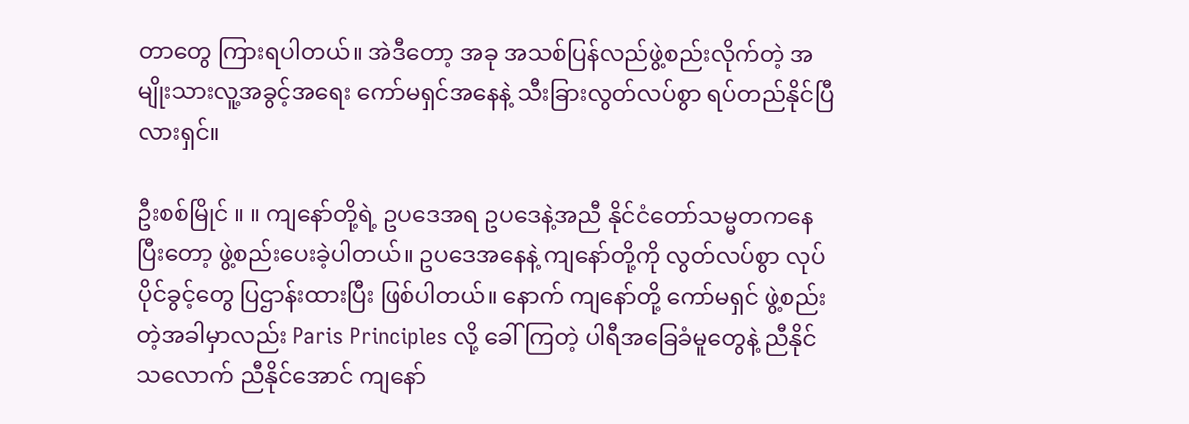တာတွေ ကြားရပါတယ်။ အဲဒီတော့ အခု အသစ်ပြန်လည်ဖွဲ့စည်းလိုက်တဲ့ အမျိုးသားလူ့အခွင့်အရေး ကော်မရှင်အနေနဲ့ သီးခြားလွတ်လပ်စွာ ရပ်တည်နိုင်ပြီလားရှင်။

ဦးစစ်မြိုင် ။ ။ ကျနော်တို့ရဲ့ ဥပဒေအရ ဥပဒေနဲ့အညီ နိုင်ငံတော်သမ္မတကနေပြီးတော့ ဖွဲ့စည်းပေးခဲ့ပါတယ်။ ဥပဒေအနေနဲ့ ကျနော်တို့ကို လွတ်လပ်စွာ လုပ်ပိုင်ခွင့်တွေ ပြဌာန်းထားပြီး ဖြစ်ပါတယ်။ နောက် ကျနော်တို့ ကော်မရှင် ဖွဲ့စည်းတဲ့အခါမှာလည်း Paris Principles လို့ ခေါ်ကြတဲ့ ပါရီအခြေခံမူတွေနဲ့ ညီနိုင်သလောက် ညီနိုင်အောင် ကျနော်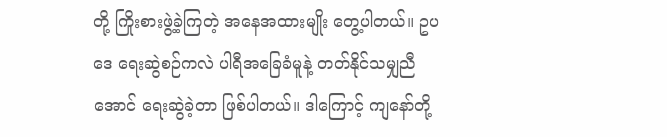တို့ ကြိုးစားဖွဲ့ခဲ့ကြတဲ့ အနေအထားမျိုး တွေ့ပါတယ်။ ဥပဒေ ရေးဆွဲစဉ်ကလဲ ပါရီအခြေခံမူနဲ့ တတ်နိုင်သမျှညီအောင် ရေးဆွဲခဲ့တာ ဖြစ်ပါတယ်။ ဒါကြောင့် ကျနော်တို့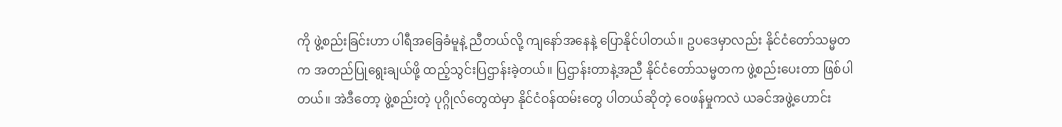ကို ဖွဲ့စည်းခြင်းဟာ ပါရီအခြေခံမူနဲ့ ညီတယ်လို့ ကျနော်အနေနဲ့ ပြောနိုင်ပါတယ်။ ဥပဒေမှာလည်း နိုင်ငံတော်သမ္မတက အတည်ပြုရွေးချယ်ဖို့ ထည့်သွင်းပြဌာန်းခဲ့တယ်။ ပြဌာန်းတာနဲ့အညီ နိုင်ငံတော်သမ္မတက ဖွဲ့စည်းပေးတာ ဖြစ်ပါတယ်။ အဲဒီတော့ ဖွဲ့စည်းတဲ့ ပုဂ္ဂိုလ်တွေထဲမှာ နိုင်ငံဝန်ထမ်းတွေ ပါတယ်ဆိုတဲ့ ဝေဖန်မှုကလဲ ယခင်အဖွဲ့ဟောင်း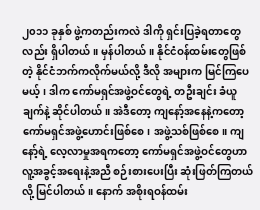၂၀၁၁ ခုနှစ် ဖွဲ့ကတည်းကလဲ ဒါကို ရှင်းပြခဲ့ရတာတွေလည်း ရှိပါတယ်။ မှန်ပါတယ်။ နိုင်ငံဝန်ထမ်းတွေဖြစ်တဲ့ နိုင်ငံဘက်ကလိုက်မယ်လို့ ဒီလို အများက မြင်ကြပေမယ့်၊ ဒါက ကော်မရှင်အဖွဲ့ဝင်တွေရဲ့ တဦးချင်း ခံယူချက်နဲ့ ဆိုင်ပါတယ်။ အဲဒီတော့ ကျနော့်အနေနဲ့ကတော့ ကော်မရှင်အဖွဲ့ဟောင်းဖြစ်စေ၊ အဖွဲ့သစ်ဖြစ်စေ။ ကျနော့်ရဲ့ လေ့လာမှုအရကတော့ ကော်မရှင်အဖွဲ့ဝင်တွေဟာ လူ့အခွင့်အရေးနဲ့အညီ စဉ်းစားပေးပြီး ဆုံးဖြတ်ကြတယ်လို့ မြင်ပါတယ်။ နောက် အစိုးရဝန်ထမ်း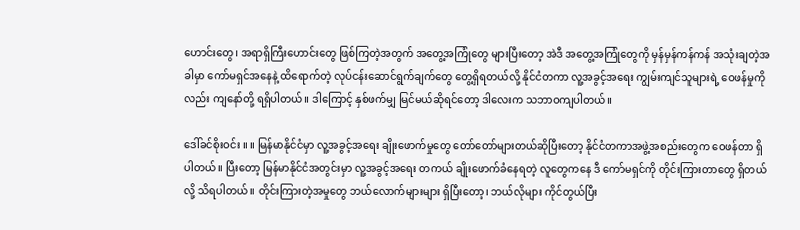ဟောင်းတွေ၊ အရာရှိကြီးဟောင်းတွေ ဖြစ်ကြတဲ့အတွက် အတွေ့အကြုံတွေ များပြီးတော့ အဲဒီ အတွေ့အကြုံတွေကို မှန်မှန်ကန်ကန် အသုံးချတဲ့အခါမှာ ကော်မရှင်အနေနဲ့ ထိရောက်တဲ့ လုပ်ငန်းဆောင်ရွက်ချက်တွေ တွေ့ရှိရတယ်လို့ နိုင်ငံတကာ လူ့အခွင့်အရေး ကျွမ်းကျင်သူများရဲ့ ဝေဖန်မှုကိုလည်း ကျနော်တို့ ရရှိပါတယ်။ ဒါကြောင့် နှစ်ဖက်မျှ မြင်မယ်ဆိုရင်တော့ ဒါလေးက သဘာဝကျပါတယ်။

ဒေါ်ခင်စိုးဝင်း ။ ။ မြန်မာနိုင်ငံမှာ လူ့အခွင့်အရေး ချိုးဖောက်မှုတွေ တော်တော်များတယ်ဆိုပြီးတော့ နိုင်ငံတကာအဖွဲ့အစည်းတွေက ဝေဖန်တာ ရှိပါတယ်။ ပြီးတော့ မြန်မာနိုင်ငံအတွင်းမှာ လူ့အခွင့်အရေး တကယ် ချိုးဖောက်ခံနေရတဲ့ လူတွေကနေ ဒီ ကော်မရှင်ကို တိုင်းကြားတာတွေ ရှိတယ်လို့ သိရပါတယ်။ တိုင်းကြားတဲ့အမှုတွေ ဘယ်လောက်များများ ရှိပြီးတော့၊ ဘယ်လိုများ ကိုင်တွယ်ပြီး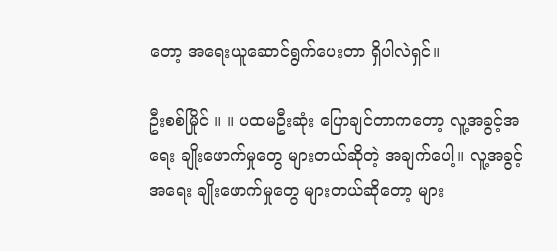တော့ အရေးယူဆောင်ရွက်ပေးတာ ရှိပါလဲရှင်။

ဦးစစ်မြိုင် ။ ။ ပထမဦးဆုံး ပြောချင်တာကတော့ လူ့အခွင့်အရေး ချိုးဖောက်မှုတွေ များတယ်ဆိုတဲ့ အချက်ပေါ့။ လူ့အခွင့်အရေး ချိုးဖောက်မှုတွေ များတယ်ဆိုတော့ များ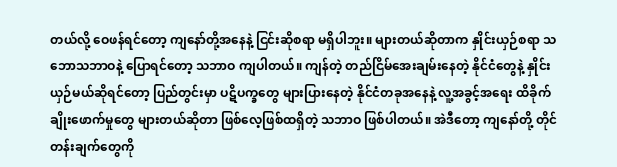တယ်လို့ ဝေဖန်ရင်တော့ ကျနော်တို့အနေနဲ့ ငြင်းဆိုစရာ မရှိပါဘူး။ များတယ်ဆိုတာက နှိုင်းယှဉ်စရာ သဘောသဘာဝနဲ့ ပြောရင်တော့ သဘာဝ ကျပါတယ်။ ကျန်တဲ့ တည်ငြိမ်အေးချမ်းနေတဲ့ နိုင်ငံတွေနဲ့ နှိုင်းယှဉ်မယ်ဆိုရင်တော့ ပြည်တွင်းမှာ ပဋိပက္ခတွေ များပြားနေတဲ့ နိုင်ငံတခုအနေနဲ့ လူ့အခွင့်အရေး ထိခိုက်ချိုးဖောက်မှုတွေ များတယ်ဆိုတာ ဖြစ်လေ့ဖြစ်ထရှိတဲ့ သဘာဝ ဖြစ်ပါတယ်။ အဲဒီတော့ ကျနော်တို့ တိုင်တန်းချက်တွေကို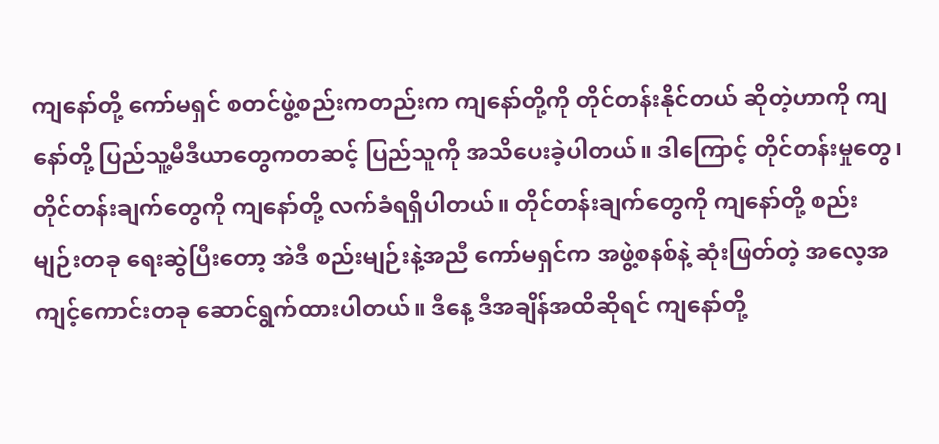ကျနော်တို့ ကော်မရှင် စတင်ဖွဲ့စည်းကတည်းက ကျနော်တို့ကို တိုင်တန်းနိုင်တယ် ဆိုတဲ့ဟာကို ကျနော်တို့ ပြည်သူ့မီဒီယာတွေကတဆင့် ပြည်သူကို အသိပေးခဲ့ပါတယ်။ ဒါကြောင့် တိုင်တန်းမှုတွေ၊ တိုင်တန်းချက်တွေကို ကျနော်တို့ လက်ခံရရှိပါတယ်။ တိုင်တန်းချက်တွေကို ကျနော်တို့ စည်းမျဉ်းတခု ရေးဆွဲပြီးတော့ အဲဒီ စည်းမျဉ်းနဲ့အညီ ကော်မရှင်က အဖွဲ့စနစ်နဲ့ ဆုံးဖြတ်တဲ့ အလေ့အကျင့်ကောင်းတခု ဆောင်ရွက်ထားပါတယ်။ ဒီနေ့ ဒီအချိန်အထိဆိုရင် ကျနော်တို့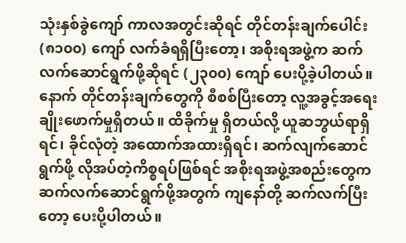သုံးနှစ်ခွဲကျော် ကာလအတွင်းဆိုရင် တိုင်တန်းချက်ပေါင်း (၈၁၀၀) ကျော် လက်ခံရရှိပြီးတော့၊ အစိုးရအဖွဲ့က ဆက်လက်ဆောင်ရွက်ဖို့ဆိုရင် (၂၃၀၀) ကျော် ပေးပို့ခဲ့ပါတယ်။ နောက် တိုင်တန်းချက်တွေကို စီစစ်ပြီးတော့ လူ့အခွင့်အရေး ချိုးဖောက်မှုရှိတယ်။ ထိခိုက်မှု ရှိတယ်လို့ ယူဆဘွယ်ရာရှိရင်၊ ခိုင်လုံတဲ့ အထောက်အထားရှိရင်၊ ဆက်လျက်ဆောင်ရွက်ဖို့ လိုအပ်တဲ့ကိစ္စရပ်ဖြစ်ရင် အစိုးရအဖွဲ့အစည်းတွေက ဆက်လက်ဆောင်ရွက်ဖို့အတွက် ကျနော်တို့ ဆက်လက်ပြီးတော့ ပေးပို့ပါတယ်။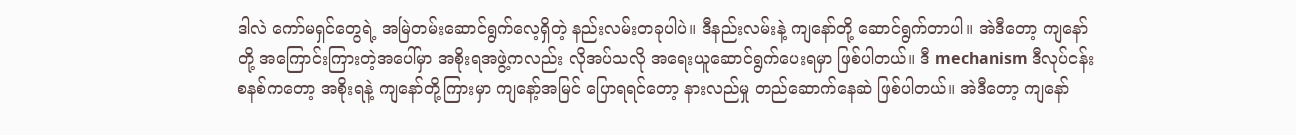ဒါလဲ ကော်မရှင်တွေရဲ့ အမြဲတမ်းဆောင်ရွက်လေ့ရှိတဲ့ နည်းလမ်းတခုပါပဲ။ ဒီနည်းလမ်းနဲ့ ကျနော်တို့ ဆောင်ရွက်တာပါ။ အဲဒီတော့ ကျနော်တို့ အကြောင်းကြားတဲ့အပေါ်မှာ အစိုးရအဖွဲ့ကလည်း လိုအပ်သလို အရေးယူဆောင်ရွက်ပေးရမှာ ဖြစ်ပါတယ်။ ဒီ mechanism ဒီလုပ်ငန်းစနစ်ကတော့ အစိုးရနဲ့ ကျနော်တို့ကြားမှာ ကျနော့်အမြင် ပြောရရင်တော့ နားလည်မှု တည်ဆောက်နေဆဲ ဖြစ်ပါတယ်။ အဲဒီတော့ ကျနော်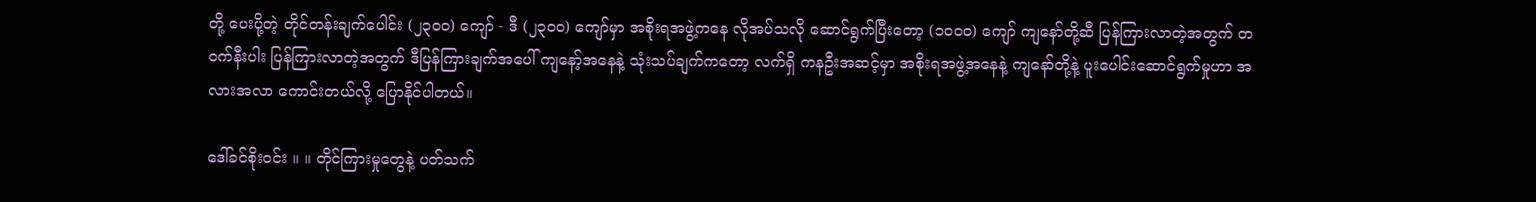တို့ ပေးပို့တဲ့ တိုင်တန်းချက်ပေါင်း (၂၃၀၀) ကျော် - ဒီ (၂၃၀၀) ကျော်မှာ အစိုးရအဖွဲ့ကနေ လိုအပ်သလို ဆောင်ရွက်ပြီးတော့ (၁၀၀၀) ကျော် ကျနော်တို့ဆီ ပြန်ကြားလာတဲ့အတွက် တဝက်နီးပါး ပြန်ကြားလာတဲ့အတွက် ဒီပြန်ကြားချက်အပေါ် ကျနော့်အနေနဲ့ သုံးသပ်ချက်ကတော့ လက်ရှိ ကနဦးအဆင့်မှာ အစိုးရအဖွဲ့အနေနဲ့ ကျနော်တို့နဲ့ ပူးပေါင်းဆောင်ရွက်မှုဟာ အလားအလာ ကောင်းတယ်လို့ ပြောနိုင်ပါတယ်။

ဒေါ်ခင်စိုးဝင်း ။ ။ တိုင်ကြားမှုတွေနဲ့ ပတ်သက်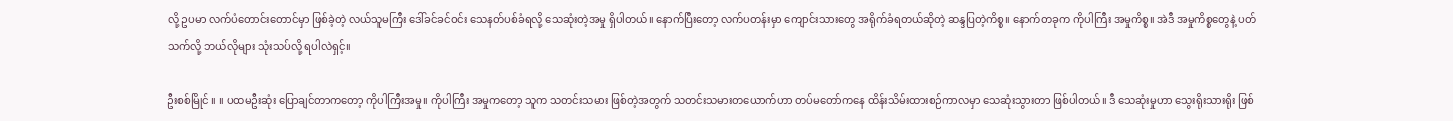လို့ ဥပမာ လက်ပံတောင်းတောင်မှာ ဖြစ်ခဲ့တဲ့ လယ်သူမကြီး ဒေါ်ခင်ခင်ဝင်း သေနတ်ပစ်ခံရလို့ သေဆုံးတဲ့အမှု ရှိပါတယ်။ နောက်ပြီးတော့ လက်ပတန်းမှာ ကျောင်းသားတွေ အရိုက်ခံရတယ်ဆိုတဲ့ ဆန္ဒပြတဲ့ကိစ္စ။ နောက်တခုက ကိုပါကြီး အမှုကိစ္စ။ အဲဒီ အမှုကိစ္စတွေနဲ့ ပတ်သက်လို့ ဘယ်လိုများ သုံးသပ်လို့ ရပါလဲရှင့်။

ဦးစစ်မြိုင် ။ ။ ပထမဦးဆုံး ပြောချင်တာကတော့ ကိုပါကြီးအမှု။ ကိုပါကြီး အမှုကတော့ သူက သတင်းသမား ဖြစ်တဲ့အတွက် သတင်းသမားတယောက်ဟာ တပ်မတော်ကနေ ထိန်းသိမ်းထားစဉ်ကာလမှာ သေဆုံးသွားတာ ဖြစ်ပါတယ်။ ဒီ သေဆုံးမှုဟာ သွေးရိုးသားရိုး ဖြစ်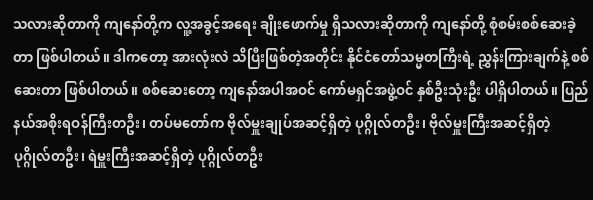သလားဆိုတာကို ကျနော်တို့က လူ့အခွင့်အရေး ချိုးဖောက်မှု ရှိသလားဆိုတာကို ကျနော်တို့ စုံစမ်းစစ်ဆေးခဲ့တာ ဖြစ်ပါတယ်။ ဒါကတော့ အားလုံးလဲ သိပြီးဖြစ်တဲ့အတိုင်း နိုင်ငံတော်သမ္မတကြီးရဲ့ ညွှန်းကြားချက်နဲ့ စစ်ဆေးတာ ဖြစ်ပါတယ်။ စစ်ဆေးတော့ ကျနော်အပါအဝင် ကော်မရှင်အဖွဲ့ဝင် နှစ်ဦးသုံးဦး ပါရှိပါတယ်။ ပြည်နယ်အစိုးရဝန်ကြီးတဦး၊ တပ်မတော်က ဗိုလ်မှူးချုပ်အဆင့်ရှိတဲ့ ပုဂ္ဂိုလ်တဦး၊ ဗိုလ်မှူးကြီးအဆင့်ရှိတဲ့ ပုဂ္ဂိုလ်တဦး၊ ရဲမှူးကြီးအဆင့်ရှိတဲ့ ပုဂ္ဂိုလ်တဦး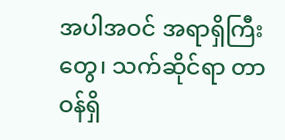အပါအဝင် အရာရှိကြီးတွေ၊ သက်ဆိုင်ရာ တာဝန်ရှိ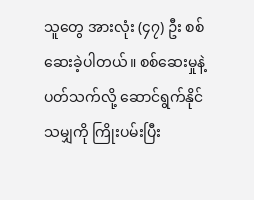သူတွေ အားလုံး (၄၇) ဦး စစ်ဆေးခဲ့ပါတယ်။ စစ်ဆေးမှုနဲ့ ပတ်သက်လို့ ဆောင်ရွက်နိုင်သမျှကို ကြိုးပမ်းပြီး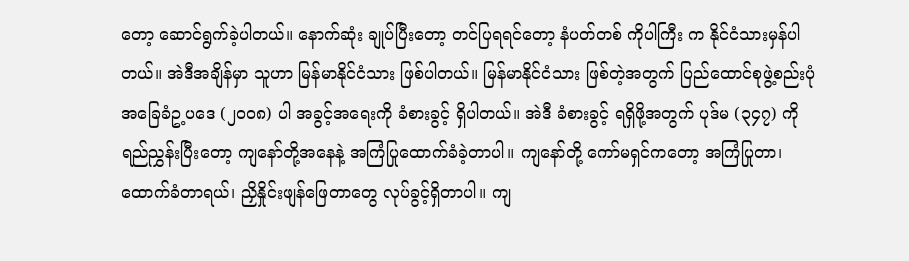တော့ ဆောင်ရွက်ခဲ့ပါတယ်။ နောက်ဆုံး ချုပ်ပြီးတော့ တင်ပြရရင်တော့ နံပတ်တစ် ကိုပါကြီး က နိုင်ငံသားမှန်ပါတယ်။ အဲဒီအချိန်မှာ သူဟာ မြန်မာနိုင်ငံသား ဖြစ်ပါတယ်။ မြန်မာနိုင်ငံသား ဖြစ်တဲ့အတွက် ပြည်ထောင်စုဖွဲ့စည်းပုံ အခြေခံဥ့ပဒေ (၂၀၀၈) ပါ အခွင့်အရေးကို ခံစားခွင့် ရှိပါတယ်။ အဲဒီ ခံစားခွင့် ရရှိဖို့အတွက် ပုဒ်မ (၃၄၇) ကို ရည်ညွှန်းပြီးတော့ ကျနော်တို့အနေနဲ့ အကြံပြုထောက်ခံခဲ့တာပါ။ ကျနော်တို့ ကော်မရှင်ကတော့ အကြံပြုတာ၊ ထောက်ခံတာရယ်၊ ညှိနှိုင်းဖျန်ဖြေတာတွေ လုပ်ခွင့်ရှိတာပါ။ ကျ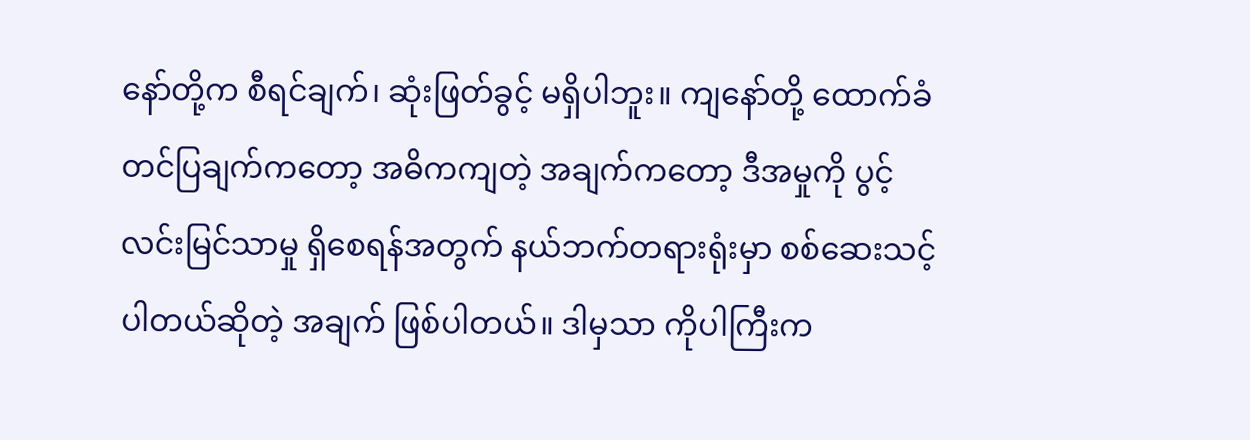နော်တို့က စီရင်ချက်၊ ဆုံးဖြတ်ခွင့် မရှိပါဘူး။ ကျနော်တို့ ထောက်ခံတင်ပြချက်ကတော့ အဓိကကျတဲ့ အချက်ကတော့ ဒီအမှုကို ပွင့်လင်းမြင်သာမှု ရှိစေရန်အတွက် နယ်ဘက်တရားရုံးမှာ စစ်ဆေးသင့်ပါတယ်ဆိုတဲ့ အချက် ဖြစ်ပါတယ်။ ဒါမှသာ ကိုပါကြီးက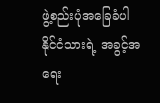ဖွဲ့စည်းပုံအခြေခံပါ နိုင်ငံသားရဲ့ အခွင့်အရေး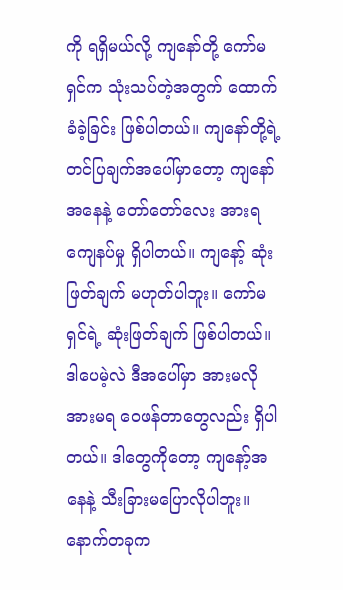ကို ရရှိမယ်လို့ ကျနော်တို့ ကော်မရှင်က သုံးသပ်တဲ့အတွက် ထောက်ခံခဲ့ခြင်း ဖြစ်ပါတယ်။ ကျနော်တို့ရဲ့ တင်ပြချက်အပေါ်မှာတော့ ကျနော်အနေနဲ့ တော်တော်လေး အားရကျေနပ်မှု ရှိပါတယ်။ ကျနော့် ဆုံးဖြတ်ချက် မဟုတ်ပါဘူး။ ကော်မရှင်ရဲ့ ဆုံးဖြတ်ချက် ဖြစ်ပါတယ်။ ဒါပေမဲ့လဲ ဒီအပေါ်မှာ အားမလိုအားမရ ဝေဖန်တာတွေလည်း ရှိပါတယ်။ ဒါတွေကိုတော့ ကျနော့်အနေနဲ့ သီးခြားမပြောလိုပါဘူး။ နောက်တခုက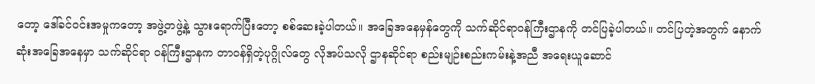တော့ ဒေါ်ခင်ဝင်းအမှုကတော့ အဖွဲ့တဖွဲ့နဲ့ သွားရောက်ပြီးတော့ စစ်ဆေးခဲ့ပါတယ်။ အခြေအနေမှန်တွေကို သက်ဆိုင်ရာဝန်ကြီးဌာနကို တင်ပြခဲ့ပါတယ်။ တင်ပြတဲ့အတွက် နောက်ဆုံးအခြေအနေမှာ သက်ဆိုင်ရာ ဝန်ကြီးဌာနက တာဝန်ရှိတဲ့ပုဂ္ဂိုလ်တွေ လိုအပ်သလို ဌာနဆိုင်ရာ စည်းမျဉ်းစည်းကမ်းနဲ့အညီ အရေးယူဆောင်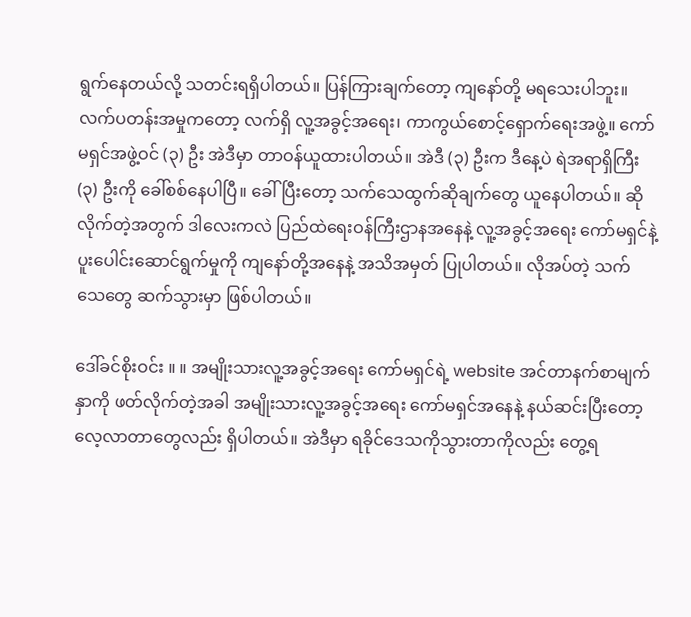ရွက်နေတယ်လို့ သတင်းရရှိပါတယ်။ ပြန်ကြားချက်တော့ ကျနော်တို့ မရသေးပါဘူး။ လက်ပတန်းအမှုကတော့ လက်ရှိ လူ့အခွင့်အရေး၊ ကာကွယ်စောင့်ရှောက်ရေးအဖွဲ့။ ကော်မရှင်အဖွဲ့ဝင် (၃) ဦး အဲဒီမှာ တာဝန်ယူထားပါတယ်။ အဲဒီ (၃) ဦးက ဒီနေ့ပဲ ရဲအရာရှိကြီး (၃) ဦးကို ခေါ်စစ်နေပါပြီ။ ခေါ်ပြီးတော့ သက်သေထွက်ဆိုချက်တွေ ယူနေပါတယ်။ ဆိုလိုက်တဲ့အတွက် ဒါလေးကလဲ ပြည်ထဲရေးဝန်ကြီးဌာနအနေနဲ့ လူ့အခွင့်အရေး ကော်မရှင်နဲ့ ပူးပေါင်းဆောင်ရွက်မှုကို ကျနော်တို့အနေနဲ့ အသိအမှတ် ပြုပါတယ်။ လိုအပ်တဲ့ သက်သေတွေ ဆက်သွားမှာ ဖြစ်ပါတယ်။

ဒေါ်ခင်စိုးဝင်း ။ ။ အမျိုးသားလူ့အခွင့်အရေး ကော်မရှင်ရဲ့ website အင်တာနက်စာမျက်နှာကို ဖတ်လိုက်တဲ့အခါ အမျိုးသားလူ့အခွင့်အရေး ကော်မရှင်အနေနဲ့ နယ်ဆင်းပြီးတော့ လေ့လာတာတွေလည်း ရှိပါတယ်။ အဲဒီမှာ ရခိုင်ဒေသကိုသွားတာကိုလည်း တွေ့ရ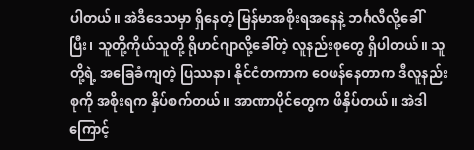ပါတယ်။ အဲဒီဒေသမှာ ရှိနေတဲ့ မြန်မာအစိုးရအနေနဲ့ ဘင်္ဂလီလို့ခေါ်ပြီး၊ သူတို့ကိုယ်သူတို့ ရိုဟင်ဂျာလို့ခေါ်တဲ့ လူနည်းစုတွေ ရှိပါတယ်။ သူတို့ရဲ့ အခြေခံကျတဲ့ ပြဿနာ၊ နိုင်ငံတကာက ဝေဖန်နေတာက ဒီလူနည်းစုကို အစိုးရက နှိပ်စက်တယ်။ အာဏာပိုင်တွေက ဖိနှိပ်တယ်။ အဲဒါကြောင့်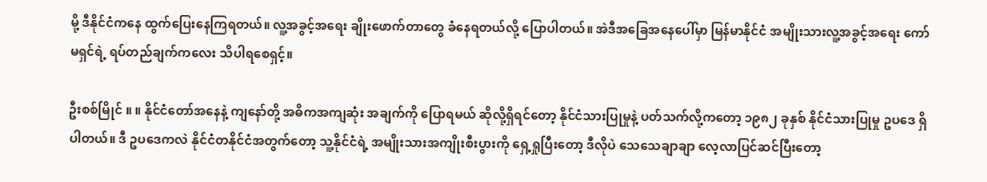မို့ ဒီနိုင်ငံကနေ ထွက်ပြေးနေကြရတယ်။ လူ့အခွင့်အရေး ချိုးဖောက်တာတွေ ခံနေရတယ်လို့ ပြောပါတယ်။ အဲဒီအခြေအနေပေါ်မှာ မြန်မာနိုင်ငံ အမျိုးသားလူ့အခွင့်အရေး ကော်မရှင်ရဲ့ ရပ်တည်ချက်ကလေး သိပါရစေရှင့်။

ဦးစစ်မြိုင် ။ ။ နိုင်ငံတော်အနေနဲ့ ကျနော်တို့ အဓိကအကျဆုံး အချက်ကို ပြောရမယ် ဆိုလို့ရှိရင်တော့ နိုင်ငံသားပြုမှုနဲ့ ပတ်သက်လို့ကတော့ ၁၉၈၂ ခုနှစ် နိုင်ငံသားပြုမှု ဥပဒေ ရှိပါတယ်။ ဒီ ဥပဒေကလဲ နိုင်ငံတနိုင်ငံအတွက်တော့ သူ့နိုင်ငံရဲ့ အမျိုးသားအကျိုးစီးပွားကို ရှေ့ရှုပြီးတော့ ဒီလိုပဲ သေသေချာချာ လေ့လာပြင်ဆင်ပြီးတော့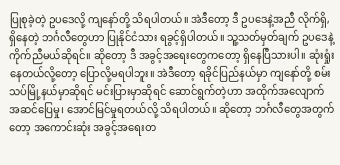ပြုစုခဲ့တဲ့ ဥပဒေလို့ ကျနော်တို့ သိရပါတယ်။ အဲဒီတော့ ဒီ ဥပဒေနဲ့အညီ လိုက်ရှိ,ရှိနေတဲ့ ဘင်္ဂလီတွေဟာ ပြုနိုင်ငံသား ရခွင့်ရှိပါတယ်။ သူ့သတ်မှတ်ချက် ဥပဒေနဲ့ ကိုက်ညီမယ်ဆိုရင်။ ဆိုတော့ ဒီ အခွင့်အရေးတွေကတော့ ရှိနေပြီသားပါ။ ဆုံးရှုံးနေတယ်လို့တော့ ပြောလို့မရပါဘူး။ အဲဒီတော့ ရခိုင်ပြည်နယ်မှာ ကျနော်တို့ စမ်းသပ်မြို့နယ်မှာဆိုရင် မင်းပြားမှာဆိုရင် ဆောင်ရွက်တဲ့ဟာ အထိုက်အလျောက် အဆင်ပြေမှု၊ အောင်မြင်မှုရတယ်လို့ သိရပါတယ်။ ဆိုတော့ ဘင်္ဂလီတွေအတွက်တော့ အကောင်းဆုံး အခွင့်အရေးတ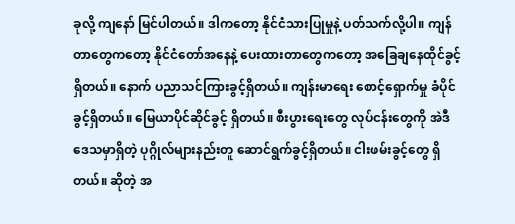ခုလို့ ကျနော် မြင်ပါတယ်။ ဒါကတော့ နိုင်ငံသားပြုမှုနဲ့ ပတ်သက်လို့ပါ။ ကျန်တာတွေကတော့ နိုင်ငံတော်အနေနဲ့ ပေးထားတာတွေကတော့ အခြေချနေထိုင်ခွင့် ရှိတယ်။ နောက် ပညာသင်ကြားခွင့်ရှိတယ်။ ကျန်းမာရေး စောင့်ရှောက်မှု ခံပိုင်ခွင့်ရှိတယ်။ မြေယာပိုင်ဆိုင်ခွင့် ရှိတယ်။ စီးပွားရေးတွေ လုပ်ငန်းတွေကို အဲဒီဒေသမှာရှိတဲ့ ပုဂ္ဂိုလ်များနည်းတူ ဆောင်ရွက်ခွင့်ရှိတယ်။ ငါးဖမ်းခွင့်တွေ ရှိတယ်။ ဆိုတဲ့ အ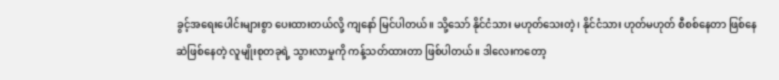ခွင့်အရေးပေါင်းများစွာ ပေးထားတယ်လို့ ကျနော် မြင်ပါတယ်။ သို့သော် နိုင်ငံသား မဟုတ်သေးတဲ့၊ နိုင်ငံသား ဟုတ်မဟုတ် စီစစ်နေတာ ဖြစ်နေဆဲဖြစ်နေတဲ့ လူမျိုးစုတခုရဲ့ သွားလာမှုကို ကန့်သတ်ထားတာ ဖြစ်ပါတယ်။ ဒါလေးကတော့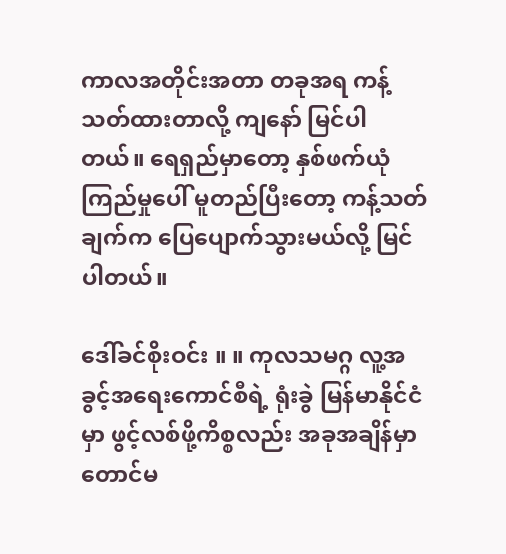ကာလအတိုင်းအတာ တခုအရ ကန့်သတ်ထားတာလို့ ကျနော် မြင်ပါတယ်။ ရေရှည်မှာတော့ နှစ်ဖက်ယုံကြည်မှုပေါ် မူတည်ပြီးတော့ ကန့်သတ်ချက်က ပြေပျောက်သွားမယ်လို့ မြင်ပါတယ်။

ဒေါ်ခင်စိုးဝင်း ။ ။ ကုလသမဂ္ဂ လူ့အခွင့်အရေးကောင်စီရဲ့ ရုံးခွဲ မြန်မာနိုင်ငံမှာ ဖွင့်လစ်ဖို့ကိစ္စလည်း အခုအချိန်မှာ တောင်မ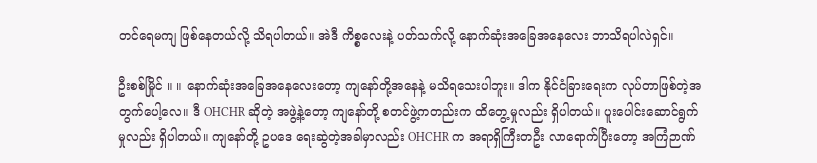တင်ရေမကျ ဖြစ်နေတယ်လို့ သိရပါတယ်။ အဲဒီ ကိစ္စလေးနဲ့ ပတ်သက်လို့ နောက်ဆုံးအခြေအနေလေး ဘာသိရပါလဲရှင်။

ဦးစစ်မြိုင် ။ ။ နောက်ဆုံးအခြေအနေလေးတော့ ကျနော်တို့အနေနဲ့ မသိရသေးပါဘူး။ ဒါက နိုင်ငံခြားရေးက လုပ်တာဖြစ်တဲ့အတွက်ပေါ့လေ။ ဒီ OHCHR ဆိုတဲ့ အဖွဲ့နဲ့တော့ ကျနော်တို့ စတင်ဖွဲ့ကတည်းက ထိတွေ့မှုလည်း ရှိပါတယ်။ ပူးပေါင်းဆောင်ရွက်မှုလည်း ရှိပါတယ်။ ကျနော်တို့ ဥပဒေ ရေးဆွဲတဲ့အခါမှာလည်း OHCHR က အရာရှိကြီးတဦး လာရောက်ပြီးတော့ အကြံဉာဏ်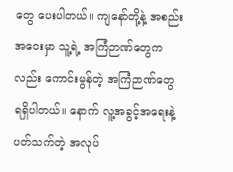တွေ ပေးပါတယ်။ ကျနော်တို့နဲ့ အစည်းအဝေးမှာ သူ့ရဲ့ အကြံဉာဏ်တွေကလည်း ကောင်းမွန်တဲ့ အကြံဉာဏ်တွေ ရရှိပါတယ်။ နောက် လူ့အခွင့်အရေးနဲ့ ပတ်သက်တဲ့ အလုပ်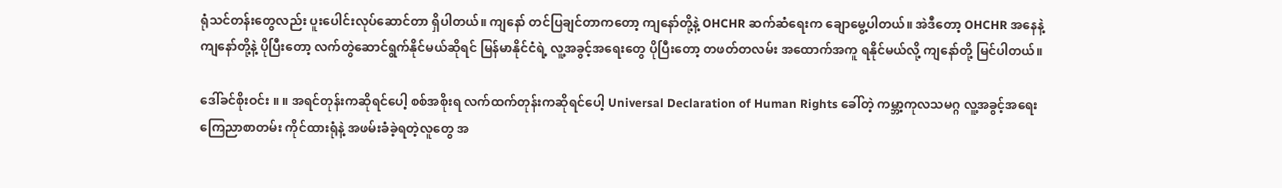ရုံသင်တန်းတွေလည်း ပူးပေါင်းလုပ်ဆောင်တာ ရှိပါတယ်။ ကျနော် တင်ပြချင်တာကတော့ ကျနော်တို့နဲ့ OHCHR ဆက်ဆံရေးက ချောမွေ့ပါတယ်။ အဲဒီတော့ OHCHR အနေနဲ့ ကျနော်တို့နဲ့ ပိုပြီးတော့ လက်တွဲဆောင်ရွက်နိုင်မယ်ဆိုရင် မြန်မာနိုင်ငံရဲ့ လူ့အခွင့်အရေးတွေ ပိုပြီးတော့ တဖတ်တလမ်း အထောက်အကူ ရနိုင်မယ်လို့ ကျနော်တို့ မြင်ပါတယ်။

ဒေါ်ခင်စိုးဝင်း ။ ။ အရင်တုန်းကဆိုရင်ပေါ့ စစ်အစိုးရ လက်ထက်တုန်းကဆိုရင်ပေါ့ Universal Declaration of Human Rights ခေါ်တဲ့ ကမ္ဘာ့ကုလသမဂ္ဂ လူ့အခွင့်အရေး ကြေညာစာတမ်း ကိုင်ထားရုံနဲ့ အဖမ်းခံခဲ့ရတဲ့လူတွေ အ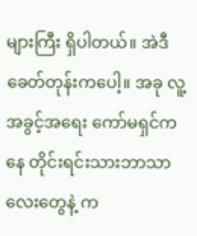များကြီး ရှိပါတယ်။ အဲဒီခေတ်တုန်းကပေါ့။ အခု လူ့အခွင့်အရေး ကော်မရှင်ကနေ တိုင်းရင်းသားဘာသာလေးတွေနဲ့ က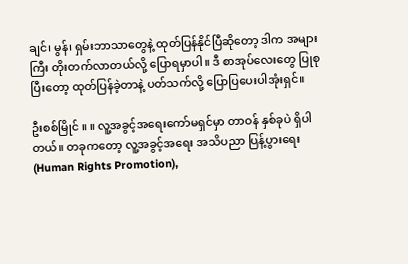ချင်၊ မွန်၊ ရှမ်းဘာသာတွေနဲ့ ထုတ်ပြန်နိုင်ပြီဆိုတော့ ဒါက အများကြီး တိုးတက်လာတယ်လို့ ပြောရမှာပါ။ ဒီ စာအုပ်လေးတွေ ပြုစုပြီးတော့ ထုတ်ပြန်ခဲ့တာနဲ့ ပတ်သက်လို့ ပြောပြပေးပါအုံးရှင်။

ဦးစစ်မြိုင် ။ ။ လူ့အခွင့်အရေးကော်မရှင်မှာ တာဝန် နှစ်ခုပဲ ရှိပါတယ်။ တခုကတော့ လူ့အခွင့်အရေး အသိပညာ ပြန့်ပွားရေး (Human Rights Promotion),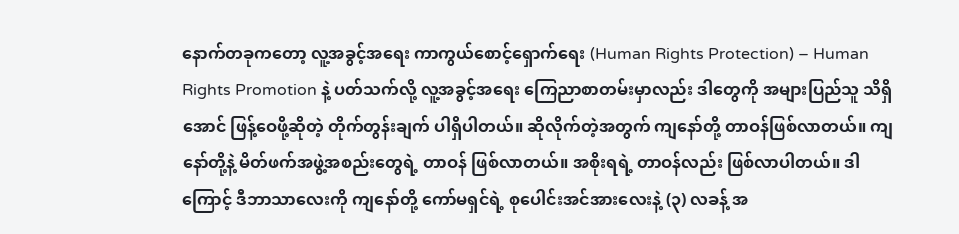နောက်တခုကတော့ လူ့အခွင့်အရေး ကာကွယ်စောင့်ရှောက်ရေး (Human Rights Protection) – Human Rights Promotion နဲ့ ပတ်သက်လို့ လူ့အခွင့်အရေး ကြေညာစာတမ်းမှာလည်း ဒါတွေကို အများပြည်သူ သိရှိအောင် ဖြန့်ဝေဖို့ဆိုတဲ့ တိုက်တွန်းချက် ပါရှိပါတယ်။ ဆိုလိုက်တဲ့အတွက် ကျနော်တို့ တာဝန်ဖြစ်လာတယ်။ ကျနော်တို့နဲ့ မိတ်ဖက်အဖွဲ့အစည်းတွေရဲ့ တာဝန် ဖြစ်လာတယ်။ အစိုးရရဲ့ တာဝန်လည်း ဖြစ်လာပါတယ်။ ဒါကြောင့် ဒီဘာသာလေးကို ကျနော်တို့ ကော်မရှင်ရဲ့ စုပေါင်းအင်အားလေးနဲ့ (၃) လခန့် အ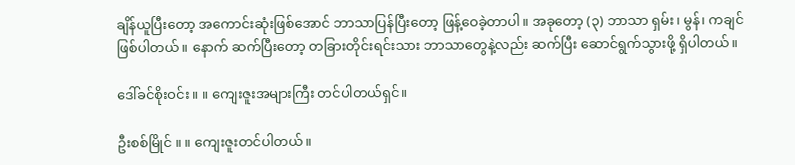ချိန်ယူပြီးတော့ အကောင်းဆုံးဖြစ်အောင် ဘာသာပြန်ပြီးတော့ ဖြန့်ဝေခဲ့တာပါ။ အခုတော့ (၃) ဘာသာ ရှမ်း၊ မွန်၊ ကချင် ဖြစ်ပါတယ်။ နောက် ဆက်ပြီးတော့ တခြားတိုင်းရင်းသား ဘာသာတွေနဲ့လည်း ဆက်ပြီး ဆောင်ရွက်သွားဖို့ ရှိပါတယ်။

ဒေါ်ခင်စိုးဝင်း ။ ။ ကျေးဇူးအများကြီး တင်ပါတယ်ရှင်။

ဦးစစ်မြိုင် ။ ။ ကျေးဇူးတင်ပါတယ်။